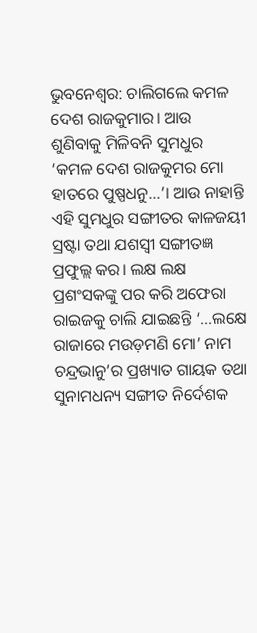ଭୁବନେଶ୍ବର: ଚାଲିଗଲେ କମଳ ଦେଶ ରାଜକୁମାର। ଆଉ ଶୁଣିବାକୁ ମିଳିବନି ସୁମଧୁର ‘କମଳ ଦେଶ ରାଜକୁମର ମୋ ହାତରେ ପୁଷ୍ପଧନୁ…’। ଆଉ ନାହାନ୍ତି ଏହି ସୁମଧୁର ସଙ୍ଗୀତର କାଳଜୟୀ ସ୍ରଷ୍ଟା ତଥା ଯଶସ୍ବୀ ସଙ୍ଗୀତଜ୍ଞ ପ୍ରଫୁଲ୍ଲ କର। ଲକ୍ଷ ଲକ୍ଷ ପ୍ରଶଂସକଙ୍କୁ ପର କରି ଅଫେରା ରାଇଜକୁ ଚାଲି ଯାଇଛନ୍ତି ‘…ଲକ୍ଷେ ରାଜାରେ ମଉଡ଼ମଣି ମୋ’ ନାମ ଚନ୍ଦ୍ରଭାନୁ’ର ପ୍ରଖ୍ୟାତ ଗାୟକ ତଥା ସୁନାମଧନ୍ୟ ସଙ୍ଗୀତ ନିର୍ଦେଶକ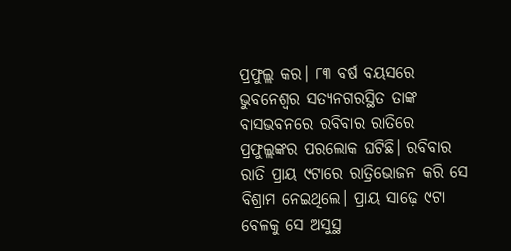ପ୍ରଫୁଲ୍ଲ କର। ୮୩ ବର୍ଷ ବୟସରେ ଭୁବନେଶ୍ବର ସତ୍ୟନଗରସ୍ଥିତ ତାଙ୍କ ବାସଭବନରେ ରବିବାର ରାତିରେ ପ୍ରଫୁଲ୍ଲଙ୍କର ପରଲୋକ ଘଟିଛି। ରବିବାର ରାତି ପ୍ରାୟ ୯ଟାରେ ରାତ୍ରିଭୋଜନ କରି ସେ ବିଶ୍ରାମ ନେଇଥିଲେ। ପ୍ରାୟ ସାଢ଼େ ୯ଟା ବେଳକୁ ସେ ଅସୁସ୍ଥ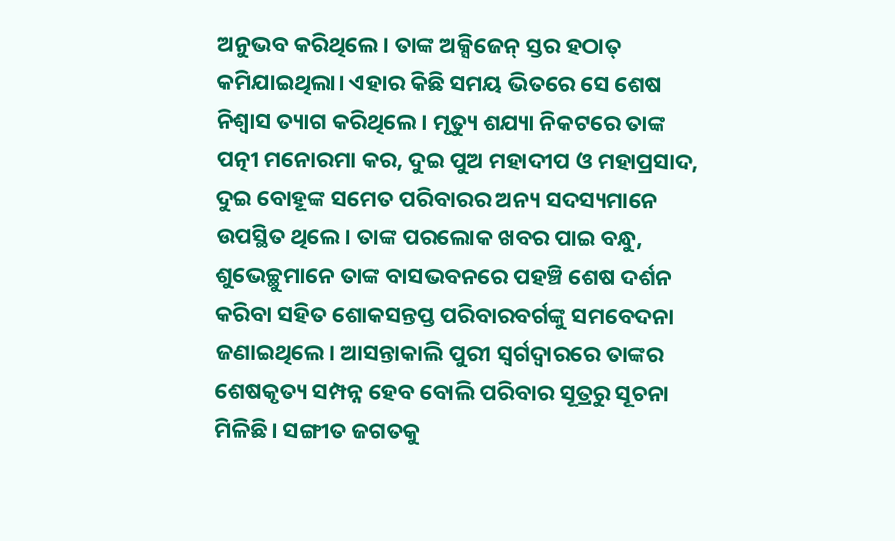ଅନୁଭବ କରିଥିଲେ। ତାଙ୍କ ଅକ୍ସିଜେନ୍ ସ୍ତର ହଠାତ୍ କମିଯାଇଥିଲା। ଏହାର କିଛି ସମୟ ଭିତରେ ସେ ଶେଷ ନିଶ୍ୱାସ ତ୍ୟାଗ କରିଥିଲେ। ମୃତ୍ୟୁ ଶଯ୍ୟା ନିକଟରେ ତାଙ୍କ ପତ୍ନୀ ମନୋରମା କର, ଦୁଇ ପୁଅ ମହାଦୀପ ଓ ମହାପ୍ରସାଦ, ଦୁଇ ବୋହୂଙ୍କ ସମେତ ପରିବାରର ଅନ୍ୟ ସଦସ୍ୟମାନେ ଉପସ୍ଥିତ ଥିଲେ। ତାଙ୍କ ପରଲୋକ ଖବର ପାଇ ବନ୍ଧୁ, ଶୁଭେଚ୍ଛୁମାନେ ତାଙ୍କ ବାସଭବନରେ ପହଞ୍ଚି ଶେଷ ଦର୍ଶନ କରିବା ସହିତ ଶୋକସନ୍ତପ୍ତ ପରିବାରବର୍ଗଙ୍କୁ ସମବେଦନା ଜଣାଇଥିଲେ। ଆସନ୍ତାକାଲି ପୁରୀ ସ୍ବର୍ଗଦ୍ବାରରେ ତାଙ୍କର ଶେଷକୃତ୍ୟ ସମ୍ପନ୍ନ ହେବ ବୋଲି ପରିବାର ସୂତ୍ରରୁ ସୂଚନା ମିଳିଛି। ସଙ୍ଗୀତ ଜଗତକୁ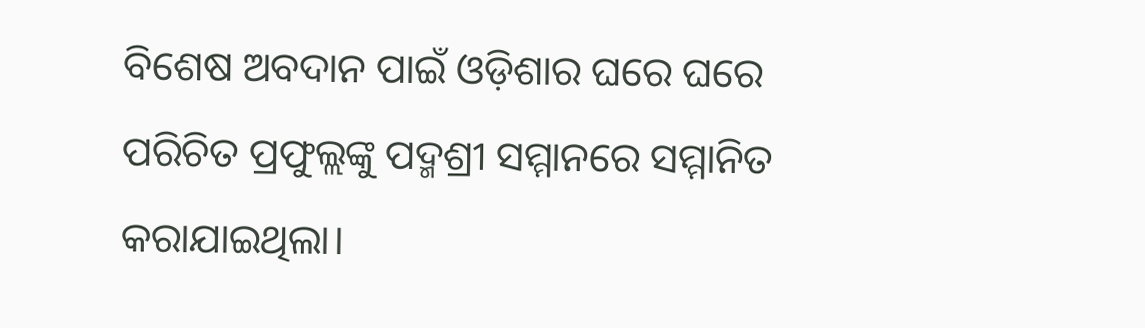ବିଶେଷ ଅବଦାନ ପାଇଁ ଓଡ଼ିଶାର ଘରେ ଘରେ ପରିଚିତ ପ୍ରଫୁଲ୍ଲଙ୍କୁ ପଦ୍ମଶ୍ରୀ ସମ୍ମାନରେ ସମ୍ମାନିତ କରାଯାଇଥିଲା।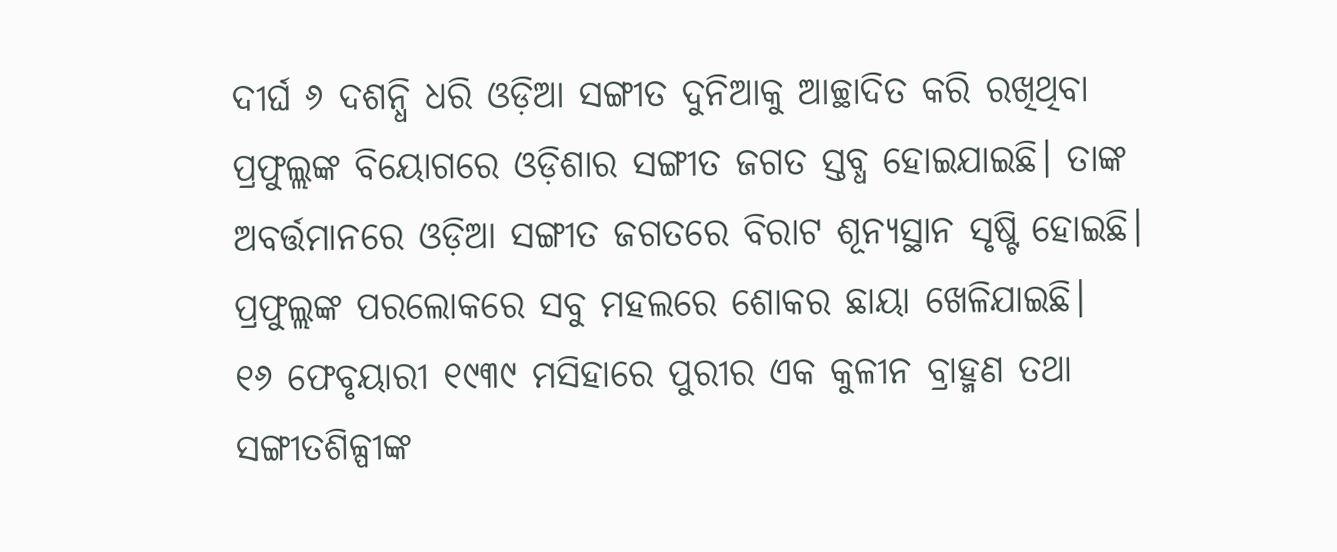ଦୀର୍ଘ ୬ ଦଶନ୍ଧି ଧରି ଓଡ଼ିଆ ସଙ୍ଗୀତ ଦୁନିଆକୁ ଆଚ୍ଛାଦିତ କରି ରଖିଥିବା ପ୍ରଫୁଲ୍ଲଙ୍କ ବିୟୋଗରେ ଓଡ଼ିଶାର ସଙ୍ଗୀତ ଜଗତ ସ୍ତବ୍ଧ ହୋଇଯାଇଛି। ତାଙ୍କ ଅବର୍ତ୍ତମାନରେ ଓଡ଼ିଆ ସଙ୍ଗୀତ ଜଗତରେ ବିରାଟ ଶୂନ୍ୟସ୍ଥାନ ସୃଷ୍ଟି ହୋଇଛି। ପ୍ରଫୁଲ୍ଲଙ୍କ ପରଲୋକରେ ସବୁ ମହଲରେ ଶୋକର ଛାୟା ଖେଳିଯାଇଛି।
୧୬ ଫେବୃୟାରୀ ୧୯୩୯ ମସିହାରେ ପୁରୀର ଏକ କୁଳୀନ ବ୍ରାହ୍ମଣ ତଥା ସଙ୍ଗୀତଶିଳ୍ପୀଙ୍କ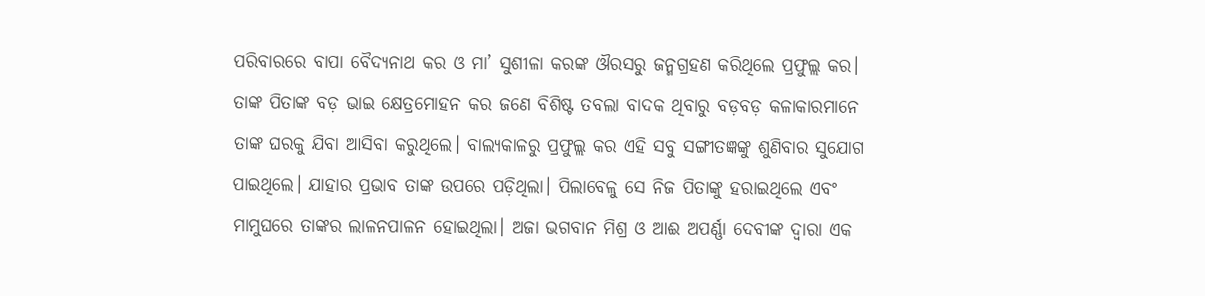ପରିବାରରେ ବାପା ବୈଦ୍ୟନାଥ କର ଓ ମା’ ସୁଶୀଳା କରଙ୍କ ଔରସରୁ ଜନ୍ମଗ୍ରହଣ କରିଥିଲେ ପ୍ରଫୁଲ୍ଲ କର। ତାଙ୍କ ପିତାଙ୍କ ବଡ଼ ଭାଇ କ୍ଷେତ୍ରମୋହନ କର ଜଣେ ବିଶିଷ୍ଟ ତବଲା ବାଦକ ଥିବାରୁ ବଡ଼ବଡ଼ କଳାକାରମାନେ ତାଙ୍କ ଘରକୁ ଯିବା ଆସିବା କରୁଥିଲେ। ବାଲ୍ୟକାଳରୁ ପ୍ରଫୁଲ୍ଲ କର ଏହି ସବୁ ସଙ୍ଗୀତଜ୍ଞଙ୍କୁ ଶୁଣିବାର ସୁଯୋଗ ପାଇଥିଲେ। ଯାହାର ପ୍ରଭାବ ତାଙ୍କ ଉପରେ ପଡ଼ିଥିଲା। ପିଲାବେଳୁ ସେ ନିଜ ପିତାଙ୍କୁ ହରାଇଥିଲେ ଏବଂ ମାମୁଘରେ ତାଙ୍କର ଲାଳନପାଳନ ହୋଇଥିଲା। ଅଜା ଭଗବାନ ମିଶ୍ର ଓ ଆଈ ଅପର୍ଣ୍ଣା ଦେବୀଙ୍କ ଦ୍ୱାରା ଏକ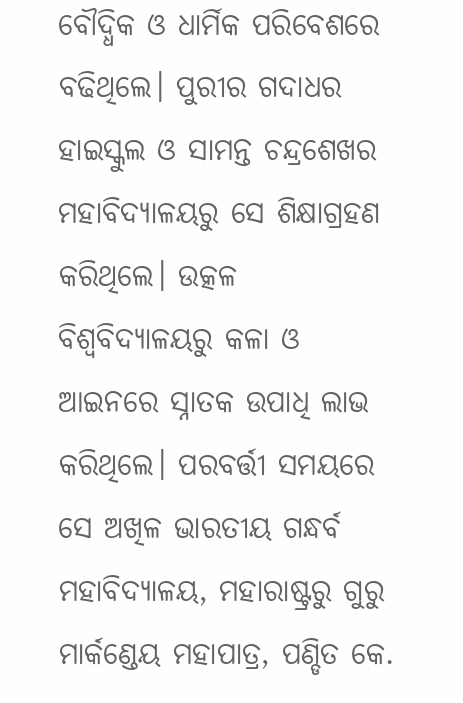ବୌଦ୍ଧିକ ଓ ଧାର୍ମିକ ପରିବେଶରେ ବଢିଥିଲେ। ପୁରୀର ଗଦାଧର ହାଇସ୍କୁଲ ଓ ସାମନ୍ତ ଚନ୍ଦ୍ରଶେଖର ମହାବିଦ୍ୟାଳୟରୁ ସେ ଶିକ୍ଷାଗ୍ରହଣ କରିଥିଲେ। ଉତ୍କଳ ବିଶ୍ୱବିଦ୍ୟାଳୟରୁ କଳା ଓ ଆଇନରେ ସ୍ନାତକ ଉପାଧି ଲାଭ କରିଥିଲେ। ପରବର୍ତ୍ତୀ ସମୟରେ ସେ ଅଖିଳ ଭାରତୀୟ ଗନ୍ଧର୍ବ ମହାବିଦ୍ୟାଳୟ, ମହାରାଷ୍ଟ୍ରରୁ ଗୁରୁ ମାର୍କଣ୍ଡେୟ ମହାପାତ୍ର, ପଣ୍ଡିତ କେ.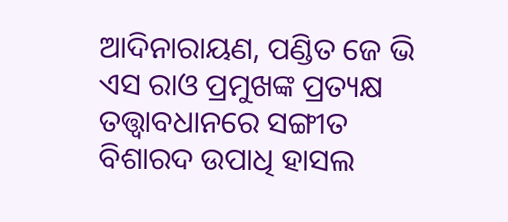ଆଦିନାରାୟଣ, ପଣ୍ଡିତ ଜେ ଭି ଏସ ରାଓ ପ୍ରମୁଖଙ୍କ ପ୍ରତ୍ୟକ୍ଷ ତତ୍ତ୍ୱାବଧାନରେ ସଙ୍ଗୀତ ବିଶାରଦ ଉପାଧି ହାସଲ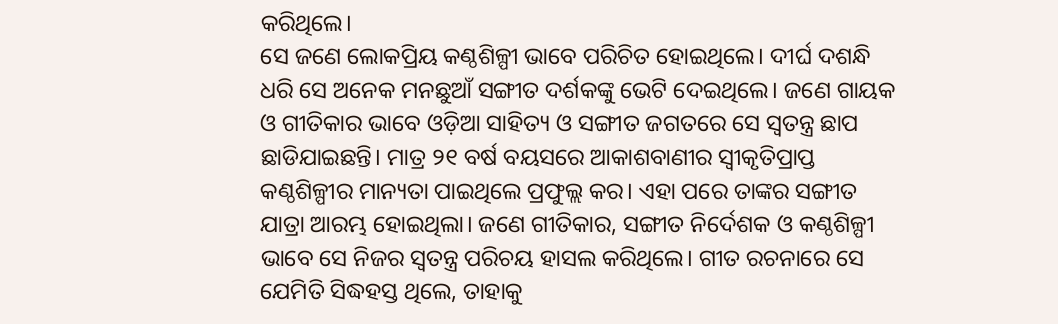କରିଥିଲେ।
ସେ ଜଣେ ଲୋକପ୍ରିୟ କଣ୍ଠଶିଳ୍ପୀ ଭାବେ ପରିଚିତ ହୋଇଥିଲେ। ଦୀର୍ଘ ଦଶନ୍ଧି ଧରି ସେ ଅନେକ ମନଛୁଆଁ ସଙ୍ଗୀତ ଦର୍ଶକଙ୍କୁ ଭେଟି ଦେଇଥିଲେ। ଜଣେ ଗାୟକ ଓ ଗୀତିକାର ଭାବେ ଓଡ଼ିଆ ସାହିତ୍ୟ ଓ ସଙ୍ଗୀତ ଜଗତରେ ସେ ସ୍ବତନ୍ତ୍ର ଛାପ ଛାଡିଯାଇଛନ୍ତି। ମାତ୍ର ୨୧ ବର୍ଷ ବୟସରେ ଆକାଶବାଣୀର ସ୍ବୀକୃତିପ୍ରାପ୍ତ କଣ୍ଠଶିଳ୍ପୀର ମାନ୍ୟତା ପାଇଥିଲେ ପ୍ରଫୁଲ୍ଲ କର। ଏହା ପରେ ତାଙ୍କର ସଙ୍ଗୀତ ଯାତ୍ରା ଆରମ୍ଭ ହୋଇଥିଲା। ଜଣେ ଗୀତିକାର, ସଙ୍ଗୀତ ନିର୍ଦେଶକ ଓ କଣ୍ଠଶିଳ୍ପୀ ଭାବେ ସେ ନିଜର ସ୍ବତନ୍ତ୍ର ପରିଚୟ ହାସଲ କରିଥିଲେ। ଗୀତ ରଚନାରେ ସେ ଯେମିତି ସିଦ୍ଧହସ୍ତ ଥିଲେ, ତାହାକୁ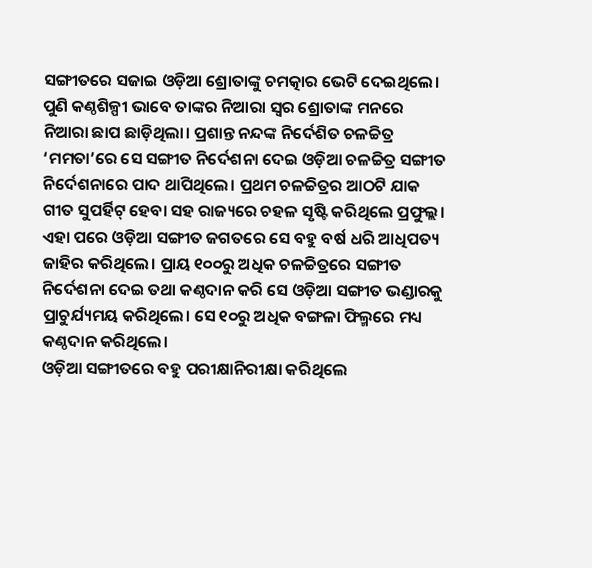ସଙ୍ଗୀତରେ ସଜାଇ ଓଡ଼ିଆ ଶ୍ରୋତାଙ୍କୁ ଚମତ୍କାର ଭେଟି ଦେଇଥିଲେ। ପୁଣି କଣ୍ଠଶିଳ୍ପୀ ଭାବେ ତାଙ୍କର ନିଆରା ସ୍ବର ଶ୍ରୋତାଙ୍କ ମନରେ ନିଆରା ଛାପ ଛାଡ଼ିଥିଲା। ପ୍ରଶାନ୍ତ ନନ୍ଦଙ୍କ ନିର୍ଦେଶିତ ଚଳଚ୍ଚିତ୍ର ‘ମମତା’ରେ ସେ ସଙ୍ଗୀତ ନିର୍ଦେଶନା ଦେଇ ଓଡ଼ିଆ ଚଳଚ୍ଚିତ୍ର ସଙ୍ଗୀତ ନିର୍ଦେଶନାରେ ପାଦ ଥାପିଥିଲେ। ପ୍ରଥମ ଚଳଚ୍ଚିତ୍ରର ଆଠଟି ଯାକ ଗୀତ ସୁପର୍ହିଟ୍ ହେବା ସହ ରାଜ୍ୟରେ ଚହଳ ସୃଷ୍ଟି କରିଥିଲେ ପ୍ରଫୁଲ୍ଲ। ଏହା ପରେ ଓଡ଼ିଆ ସଙ୍ଗୀତ ଜଗତରେ ସେ ବହୁ ବର୍ଷ ଧରି ଆଧିପତ୍ୟ ଜାହିର କରିଥିଲେ। ପ୍ରାୟ ୧୦୦ରୁ ଅଧିକ ଚଳଚ୍ଚିତ୍ରରେ ସଙ୍ଗୀତ ନିର୍ଦେଶନା ଦେଇ ତଥା କଣ୍ଠଦାନ କରି ସେ ଓଡ଼ିଆ ସଙ୍ଗୀତ ଭଣ୍ଡାରକୁ ପ୍ରାଚୁର୍ଯ୍ୟମୟ କରିଥିଲେ। ସେ ୧୦ରୁ ଅଧିକ ବଙ୍ଗଳା ଫିଲ୍ମରେ ମଧ୍ୟ କଣ୍ଠଦାନ କରିଥିଲେ।
ଓଡ଼ିଆ ସଙ୍ଗୀତରେ ବହୁ ପରୀକ୍ଷାନିରୀକ୍ଷା କରିଥିଲେ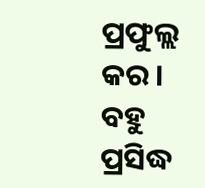ପ୍ରଫୁଲ୍ଲ କର। ବହୁ ପ୍ରସିଦ୍ଧ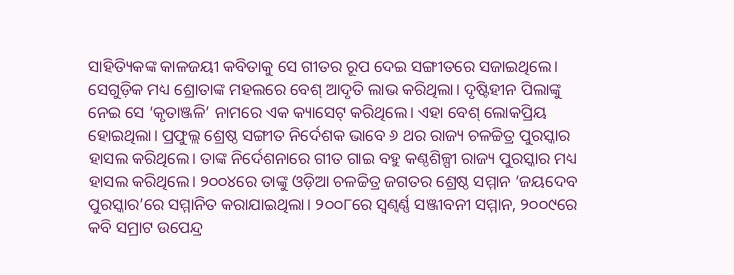ସାହିତ୍ୟିକଙ୍କ କାଳଜୟୀ କବିତାକୁ ସେ ଗୀତର ରୂପ ଦେଇ ସଙ୍ଗୀତରେ ସଜାଇଥିଲେ। ସେଗୁଡ଼ିକ ମଧ୍ୟ ଶ୍ରୋତାଙ୍କ ମହଲରେ ବେଶ୍ ଆଦୃତି ଲାଭ କରିଥିଲା। ଦୃଷ୍ଟିହୀନ ପିଲାଙ୍କୁ ନେଇ ସେ ‘କୃତାଞ୍ଜଳି’ ନାମରେ ଏକ କ୍ୟାସେଟ୍ କରିଥିଲେ। ଏହା ବେଶ୍ ଲୋକପ୍ରିୟ ହୋଇଥିଲା। ପ୍ରଫୁଲ୍ଲ ଶ୍ରେଷ୍ଠ ସଙ୍ଗୀତ ନିର୍ଦେଶକ ଭାବେ ୬ ଥର ରାଜ୍ୟ ଚଳଚ୍ଚିତ୍ର ପୁରସ୍କାର ହାସଲ କରିଥିଲେ। ତାଙ୍କ ନିର୍ଦେଶନାରେ ଗୀତ ଗାଇ ବହୁ କଣ୍ଠଶିଳ୍ପୀ ରାଜ୍ୟ ପୁରସ୍କାର ମଧ୍ୟ ହାସଲ କରିଥିଲେ। ୨୦୦୪ରେ ତାଙ୍କୁ ଓଡ଼ିଆ ଚଳଚ୍ଚିତ୍ର ଜଗତର ଶ୍ରେଷ୍ଠ ସମ୍ମାନ ‘ଜୟଦେବ ପୁରସ୍କାର’ରେ ସମ୍ମାନିତ କରାଯାଇଥିଲା। ୨୦୦୮ରେ ସ୍ବଣ୍ବର୍ଣ୍ଣ ସଞ୍ଜୀବନୀ ସମ୍ମାନ, ୨୦୦୯ରେ କବି ସମ୍ରାଟ ଉପେନ୍ଦ୍ର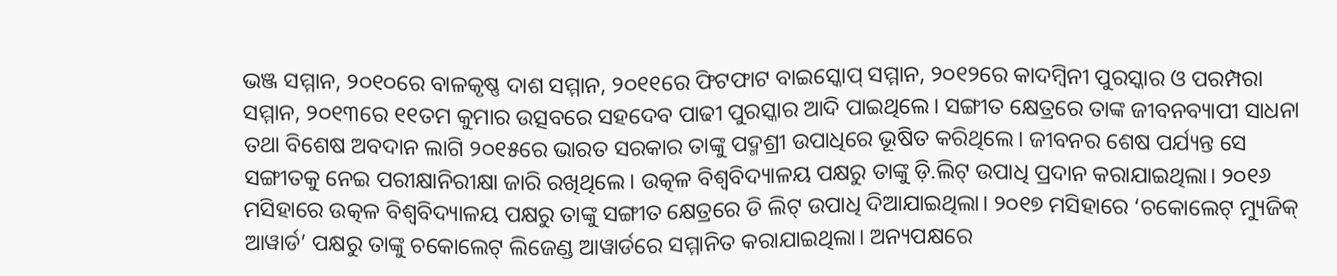ଭଞ୍ଜ ସମ୍ମାନ, ୨୦୧୦ରେ ବାଳକୃଷ୍ଣ ଦାଶ ସମ୍ମାନ, ୨୦୧୧ରେ ଫିଟଫାଟ ବାଇସ୍କୋପ୍ ସମ୍ମାନ, ୨୦୧୨ରେ କାଦମ୍ବିନୀ ପୁରସ୍କାର ଓ ପରମ୍ପରା ସମ୍ମାନ, ୨୦୧୩ରେ ୧୧ତମ କୁମାର ଉତ୍ସବରେ ସହଦେବ ପାଢୀ ପୁରସ୍କାର ଆଦି ପାଇଥିଲେ। ସଙ୍ଗୀତ କ୍ଷେତ୍ରରେ ତାଙ୍କ ଜୀବନବ୍ୟାପୀ ସାଧନା ତଥା ବିଶେଷ ଅବଦାନ ଲାଗି ୨୦୧୫ରେ ଭାରତ ସରକାର ତାଙ୍କୁ ପଦ୍ମଶ୍ରୀ ଉପାଧିରେ ଭୂଷିତ କରିଥିଲେ। ଜୀବନର ଶେଷ ପର୍ଯ୍ୟନ୍ତ ସେ ସଙ୍ଗୀତକୁ ନେଇ ପରୀକ୍ଷାନିରୀକ୍ଷା ଜାରି ରଖିଥିଲେ। ଉତ୍କଳ ବିଶ୍ବବିଦ୍ୟାଳୟ ପକ୍ଷରୁ ତାଙ୍କୁ ଡ଼ି.ଲିଟ୍ ଉପାଧି ପ୍ରଦାନ କରାଯାଇଥିଲା। ୨୦୧୬ ମସିହାରେ ଉତ୍କଳ ବିଶ୍ବବିଦ୍ୟାଳୟ ପକ୍ଷରୁ ତାଙ୍କୁ ସଙ୍ଗୀତ କ୍ଷେତ୍ରରେ ଡି ଲିଟ୍ ଉପାଧି ଦିଆଯାଇଥିଲା। ୨୦୧୭ ମସିହାରେ ‘ଚକୋଲେଟ୍ ମ୍ୟୁଜିକ୍ ଆୱାର୍ଡ’ ପକ୍ଷରୁ ତାଙ୍କୁ ଚକୋଲେଟ୍ ଲିଜେଣ୍ଡ ଆୱାର୍ଡରେ ସମ୍ମାନିତ କରାଯାଇଥିଲା। ଅନ୍ୟପକ୍ଷରେ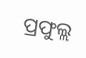ପ୍ରଫୁଲ୍ଲ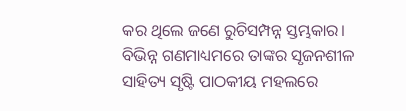କର ଥିଲେ ଜଣେ ରୁଚିସମ୍ପନ୍ନ ସ୍ତମ୍ଭକାର। ବିଭିନ୍ନ ଗଣମାଧ୍ୟମରେ ତାଙ୍କର ସୃଜନଶୀଳ ସାହିତ୍ୟ ସୃଷ୍ଟି ପାଠକୀୟ ମହଲରେ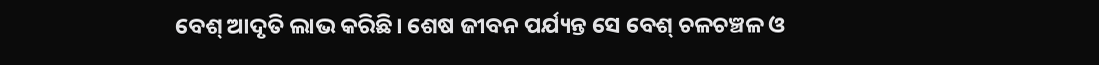ବେଶ୍ ଆଦୃତି ଲାଭ କରିଛି। ଶେଷ ଜୀବନ ପର୍ଯ୍ୟନ୍ତ ସେ ବେଶ୍ ଚଳଚଞ୍ଚଳ ଓ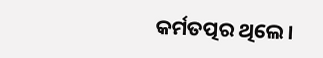କର୍ମତତ୍ପର ଥିଲେ।